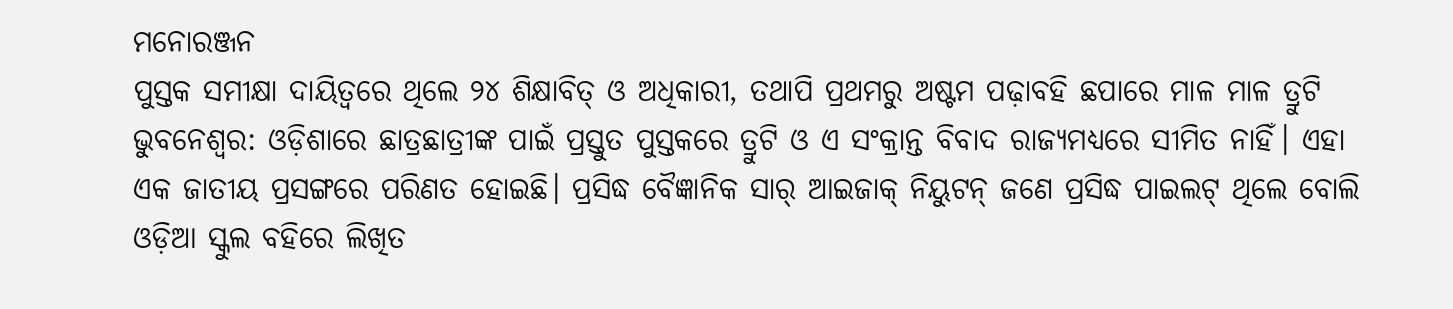ମନୋରଞ୍ଜନ
ପୁସ୍ତକ ସମୀକ୍ଷା ଦାୟିତ୍ୱରେ ଥିଲେ ୨୪ ଶିକ୍ଷାବିତ୍ ଓ ଅଧିକାରୀ, ତଥାପି ପ୍ରଥମରୁ ଅଷ୍ଟମ ପଢ଼ାବହି ଛପାରେ ମାଳ ମାଳ ତ୍ରୁଟି
ଭୁବନେଶ୍ୱର: ଓଡ଼ିଶାରେ ଛାତ୍ରଛାତ୍ରୀଙ୍କ ପାଇଁ ପ୍ରସ୍ତୁତ ପୁସ୍ତକରେ ତ୍ରୁଟି ଓ ଏ ସଂକ୍ରାନ୍ତ ବିବାଦ ରାଜ୍ୟମଧ୍ୟରେ ସୀମିତ ନାହିଁ। ଏହା ଏକ ଜାତୀୟ ପ୍ରସଙ୍ଗରେ ପରିଣତ ହୋଇଛି। ପ୍ରସିଦ୍ଧ ବୈଜ୍ଞାନିକ ସାର୍ ଆଇଜାକ୍ ନିୟୁଟନ୍ ଜଣେ ପ୍ରସିଦ୍ଧ ପାଇଲଟ୍ ଥିଲେ ବୋଲି ଓଡ଼ିଆ ସ୍କୁଲ ବହିରେ ଲିଖିତ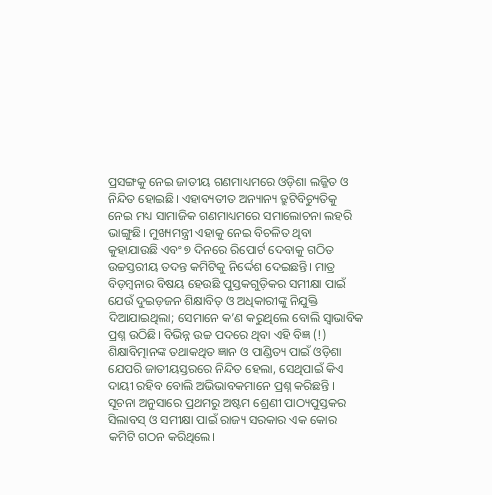ପ୍ରସଙ୍ଗକୁ ନେଇ ଜାତୀୟ ଗଣମାଧ୍ୟମରେ ଓଡ଼ିଶା ଲଜ୍ଜିତ ଓ ନିନ୍ଦିତ ହୋଇଛି। ଏହାବ୍ୟତୀତ ଅନ୍ୟାନ୍ୟ ତ୍ରୁଟିବିଚ୍ୟୁତିକୁ ନେଇ ମଧ୍ୟ ସାମାଜିକ ଗଣମାଧ୍ୟମରେ ସମାଲୋଚନା ଲହରି ଭାଙ୍ଗୁଛି। ମୁଖ୍ୟମନ୍ତ୍ରୀ ଏହାକୁ ନେଇ ବିଚଳିତ ଥିବା କୁହାଯାଉଛି ଏବଂ ୭ ଦିନରେ ରିପୋର୍ଟ ଦେବାକୁ ଗଠିତ ଉଚ୍ଚସ୍ତରୀୟ ତଦନ୍ତ କମିଟିକୁ ନିର୍ଦ୍ଦେଶ ଦେଇଛନ୍ତି। ମାତ୍ର ବିଡ଼ମ୍ବନାର ବିଷୟ ହେଉଛି ପୁସ୍ତକଗୁଡ଼ିକର ସମୀକ୍ଷା ପାଇଁ ଯେଉଁ ଦୁଇଡ଼ଜନ ଶିକ୍ଷାବିତ୍ ଓ ଅଧିକାରୀଙ୍କୁ ନିଯୁକ୍ତି ଦିଆଯାଇଥିଲା; ସେମାନେ କ’ଣ କରୁଥିଲେ ବୋଲି ସ୍ୱାଭାବିକ ପ୍ରଶ୍ନ ଉଠିଛି। ବିଭିନ୍ନ ଉଚ୍ଚ ପଦରେ ଥିବା ଏହି ବିଜ୍ଞ (!) ଶିକ୍ଷାବିତ୍ମାନଙ୍କ ତଥାକଥିତ ଜ୍ଞାନ ଓ ପାଣ୍ଡିତ୍ୟ ପାଇଁ ଓଡ଼ିଶା ଯେପରି ଜାତୀୟସ୍ତରରେ ନିନ୍ଦିତ ହେଲା, ସେଥିପାଇଁ କିଏ ଦାୟୀ ରହିବ ବୋଲି ଅଭିଭାବକମାନେ ପ୍ରଶ୍ନ କରିଛନ୍ତି ।
ସୂଚନା ଅନୁସାରେ ପ୍ରଥମରୁ ଅଷ୍ଟମ ଶ୍ରେଣୀ ପାଠ୍ୟପୁସ୍ତକର ସିଲାବସ୍ ଓ ସମୀକ୍ଷା ପାଇଁ ରାଜ୍ୟ ସରକାର ଏକ କୋର କମିଟି ଗଠନ କରିଥିଲେ।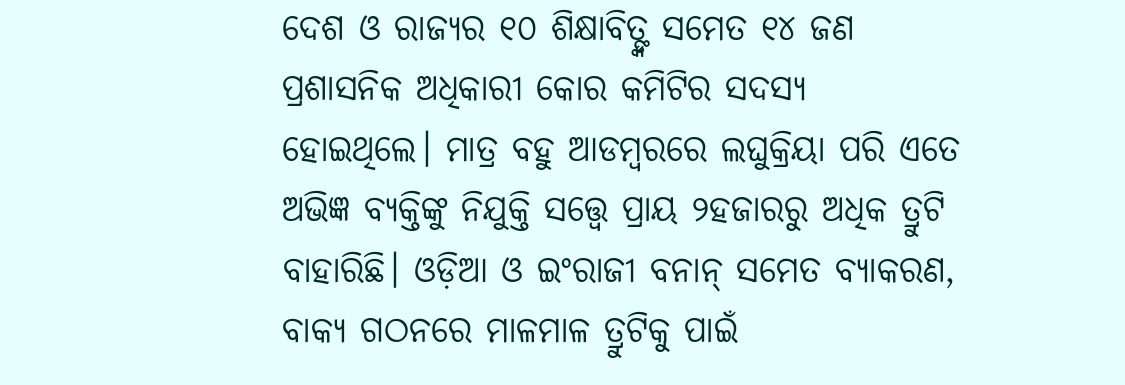ଦେଶ ଓ ରାଜ୍ୟର ୧୦ ଶିକ୍ଷାବିତ୍ଙ୍କ ସମେତ ୧୪ ଜଣ ପ୍ରଶାସନିକ ଅଧିକାରୀ କୋର କମିଟିର ସଦସ୍ୟ ହୋଇଥିଲେ। ମାତ୍ର ବହୁ ଆଡମ୍ବରରେ ଲଘୁକ୍ରିୟା ପରି ଏତେ ଅଭିଜ୍ଞ ବ୍ୟକ୍ତିଙ୍କୁ ନିଯୁକ୍ତି ସତ୍ତ୍ୱେ ପ୍ରାୟ ୨ହଜାରରୁ ଅଧିକ ତ୍ରୁଟି ବାହାରିଛି। ଓଡ଼ିଆ ଓ ଇଂରାଜୀ ବନାନ୍ ସମେତ ବ୍ୟାକରଣ, ବାକ୍ୟ ଗଠନରେ ମାଳମାଳ ତ୍ରୁଟିକୁ ପାଇଁ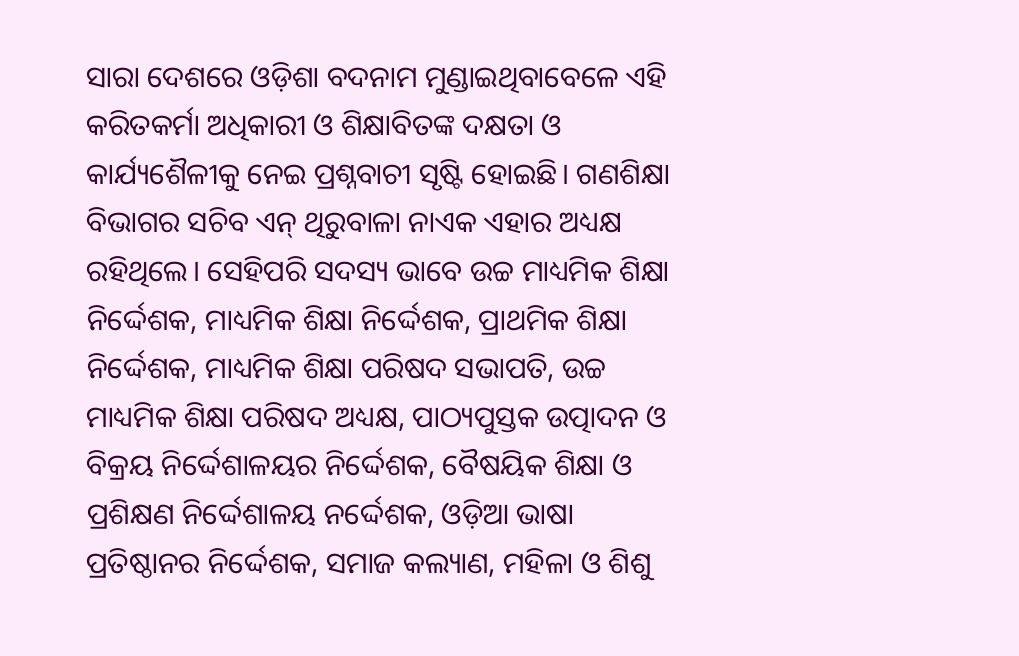ସାରା ଦେଶରେ ଓଡ଼ିଶା ବଦନାମ ମୁଣ୍ଡାଇଥିବାବେଳେ ଏହି କରିତକର୍ମା ଅଧିକାରୀ ଓ ଶିକ୍ଷାବିତଙ୍କ ଦକ୍ଷତା ଓ କାର୍ଯ୍ୟଶୈଳୀକୁ ନେଇ ପ୍ରଶ୍ନବାଚୀ ସୃଷ୍ଟି ହୋଇଛି। ଗଣଶିକ୍ଷା ବିଭାଗର ସଚିବ ଏନ୍ ଥିରୁବାଳା ନାଏକ ଏହାର ଅଧ୍ୟକ୍ଷ ରହିଥିଲେ। ସେହିପରି ସଦସ୍ୟ ଭାବେ ଉଚ୍ଚ ମାଧ୍ୟମିକ ଶିକ୍ଷା ନିର୍ଦ୍ଦେଶକ, ମାଧ୍ୟମିକ ଶିକ୍ଷା ନିର୍ଦ୍ଦେଶକ, ପ୍ରାଥମିକ ଶିକ୍ଷା ନିର୍ଦ୍ଦେଶକ, ମାଧ୍ୟମିକ ଶିକ୍ଷା ପରିଷଦ ସଭାପତି, ଉଚ୍ଚ ମାଧ୍ୟମିକ ଶିକ୍ଷା ପରିଷଦ ଅଧ୍ୟକ୍ଷ, ପାଠ୍ୟପୁସ୍ତକ ଉତ୍ପାଦନ ଓ ବିକ୍ରୟ ନିର୍ଦ୍ଦେଶାଳୟର ନିର୍ଦ୍ଦେଶକ, ବୈଷୟିକ ଶିକ୍ଷା ଓ ପ୍ରଶିକ୍ଷଣ ନିର୍ଦ୍ଦେଶାଳୟ ନର୍ଦ୍ଦେଶକ, ଓଡ଼ିଆ ଭାଷା ପ୍ରତିଷ୍ଠାନର ନିର୍ଦ୍ଦେଶକ, ସମାଜ କଲ୍ୟାଣ, ମହିଳା ଓ ଶିଶୁ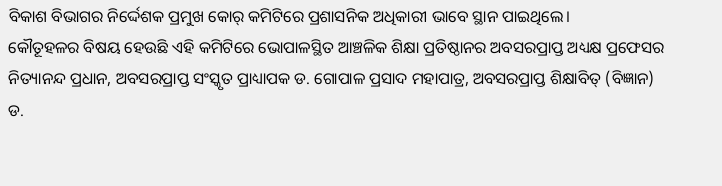ବିକାଶ ବିଭାଗର ନିର୍ଦ୍ଦେଶକ ପ୍ରମୁଖ କୋର୍ କମିଟିରେ ପ୍ରଶାସନିକ ଅଧିକାରୀ ଭାବେ ସ୍ଥାନ ପାଇଥିଲେ।
କୌତୂହଳର ବିଷୟ ହେଉଛି ଏହି କମିଟିରେ ଭୋପାଳସ୍ଥିତ ଆଞ୍ଚଳିକ ଶିକ୍ଷା ପ୍ରତିଷ୍ଠାନର ଅବସରପ୍ରାପ୍ତ ଅଧ୍ୟକ୍ଷ ପ୍ରଫେସର ନିତ୍ୟାନନ୍ଦ ପ୍ରଧାନ, ଅବସରପ୍ରାପ୍ତ ସଂସ୍କୃତ ପ୍ରାଧ୍ୟାପକ ଡ. ଗୋପାଳ ପ୍ରସାଦ ମହାପାତ୍ର, ଅବସରପ୍ରାପ୍ତ ଶିକ୍ଷାବିତ୍ (ବିଜ୍ଞାନ) ଡ.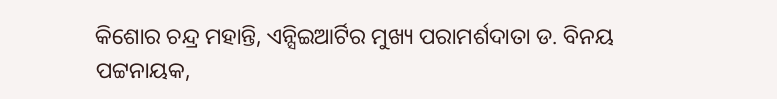କିଶୋର ଚନ୍ଦ୍ର ମହାନ୍ତି, ଏନ୍ସିଇଆର୍ଟିର ମୁଖ୍ୟ ପରାମର୍ଶଦାତା ଡ. ବିନୟ ପଟ୍ଟନାୟକ,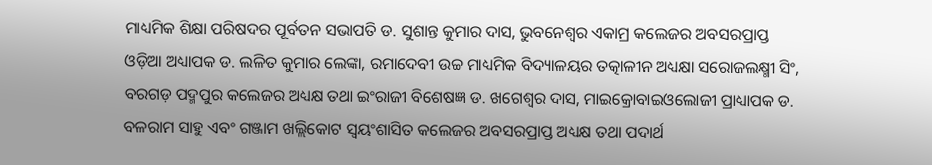ମାଧ୍ୟମିକ ଶିକ୍ଷା ପରିଷଦର ପୂର୍ବତନ ସଭାପତି ଡ. ସୁଶାନ୍ତ କୁମାର ଦାସ, ଭୁବନେଶ୍ୱର ଏକାମ୍ର କଲେଜର ଅବସରପ୍ରାପ୍ତ ଓଡ଼ିଆ ଅଧ୍ୟାପକ ଡ. ଲଳିତ କୁମାର ଲେଙ୍କା, ରମାଦେବୀ ଉଚ୍ଚ ମାଧ୍ୟମିକ ବିଦ୍ୟାଳୟର ତତ୍କାଳୀନ ଅଧ୍ୟକ୍ଷା ସରୋଜଲକ୍ଷ୍ମୀ ସିଂ, ବରଗଡ଼ ପଦ୍ମପୁର କଲେଜର ଅଧ୍ୟକ୍ଷ ତଥା ଇଂରାଜୀ ବିଶେଷଜ୍ଞ ଡ. ଖଗେଶ୍ୱର ଦାସ, ମାଇକ୍ରୋବାଇଓଲୋଜୀ ପ୍ରାଧ୍ୟାପକ ଡ. ବଳରାମ ସାହୁ ଏବଂ ଗଞ୍ଜାମ ଖଲ୍ଲିକୋଟ ସ୍ୱୟଂଶାସିତ କଲେଜର ଅବସରପ୍ରାପ୍ତ ଅଧ୍ୟକ୍ଷ ତଥା ପଦାର୍ଥ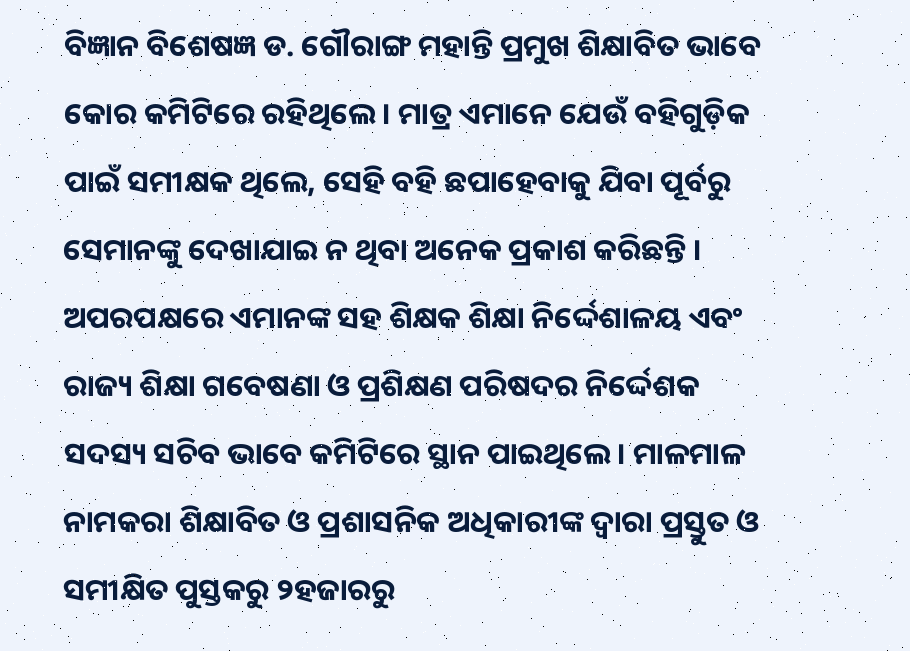ବିଜ୍ଞାନ ବିଶେଷଜ୍ଞ ଡ. ଗୌରାଙ୍ଗ ମହାନ୍ତି ପ୍ରମୁଖ ଶିକ୍ଷାବିତ ଭାବେ କୋର କମିଟିରେ ରହିଥିଲେ। ମାତ୍ର ଏମାନେ ଯେଉଁ ବହିଗୁଡ଼ିକ ପାଇଁ ସମୀକ୍ଷକ ଥିଲେ, ସେହି ବହି ଛପାହେବାକୁ ଯିବା ପୂର୍ବରୁ ସେମାନଙ୍କୁ ଦେଖାଯାଇ ନ ଥିବା ଅନେକ ପ୍ରକାଶ କରିଛନ୍ତି ।
ଅପରପକ୍ଷରେ ଏମାନଙ୍କ ସହ ଶିକ୍ଷକ ଶିକ୍ଷା ନିର୍ଦ୍ଦେଶାଳୟ ଏବଂ ରାଜ୍ୟ ଶିକ୍ଷା ଗବେଷଣା ଓ ପ୍ରଶିକ୍ଷଣ ପରିଷଦର ନିର୍ଦ୍ଦେଶକ ସଦସ୍ୟ ସଚିବ ଭାବେ କମିଟିରେ ସ୍ଥାନ ପାଇଥିଲେ। ମାଳମାଳ ନାମକରା ଶିକ୍ଷାବିତ ଓ ପ୍ରଶାସନିକ ଅଧିକାରୀଙ୍କ ଦ୍ୱାରା ପ୍ରସ୍ତୁତ ଓ ସମୀକ୍ଷିତ ପୁସ୍ତକରୁ ୨ହଜାରରୁ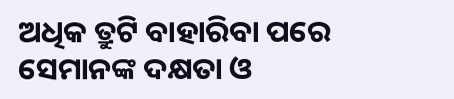ଅଧିକ ତ୍ରୁଟି ବାହାରିବା ପରେ ସେମାନଙ୍କ ଦକ୍ଷତା ଓ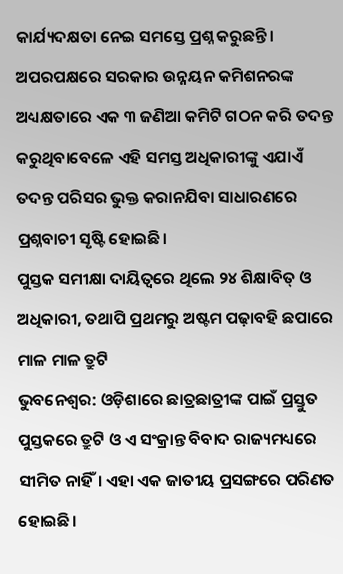କାର୍ଯ୍ୟଦକ୍ଷତା ନେଇ ସମସ୍ତେ ପ୍ରଶ୍ନ କରୁଛନ୍ତି। ଅପରପକ୍ଷରେ ସରକାର ଉନ୍ନୟନ କମିଶନରଙ୍କ ଅଧ୍ୟକ୍ଷତାରେ ଏକ ୩ ଜଣିଆ କମିଟି ଗଠନ କରି ତଦନ୍ତ କରୁଥିବାବେଳେ ଏହି ସମସ୍ତ ଅଧିକାରୀଙ୍କୁ ଏଯାଏଁ ତଦନ୍ତ ପରିସର ଭୁକ୍ତ କରାନଯିବା ସାଧାରଣରେ ପ୍ରଶ୍ନବାଚୀ ସୃଷ୍ଟି ହୋଇଛି।
ପୁସ୍ତକ ସମୀକ୍ଷା ଦାୟିତ୍ୱରେ ଥିଲେ ୨୪ ଶିକ୍ଷାବିତ୍ ଓ ଅଧିକାରୀ, ତଥାପି ପ୍ରଥମରୁ ଅଷ୍ଟମ ପଢ଼ାବହି ଛପାରେ ମାଳ ମାଳ ତ୍ରୁଟି
ଭୁବନେଶ୍ୱର: ଓଡ଼ିଶାରେ ଛାତ୍ରଛାତ୍ରୀଙ୍କ ପାଇଁ ପ୍ରସ୍ତୁତ ପୁସ୍ତକରେ ତ୍ରୁଟି ଓ ଏ ସଂକ୍ରାନ୍ତ ବିବାଦ ରାଜ୍ୟମଧ୍ୟରେ ସୀମିତ ନାହିଁ। ଏହା ଏକ ଜାତୀୟ ପ୍ରସଙ୍ଗରେ ପରିଣତ ହୋଇଛି।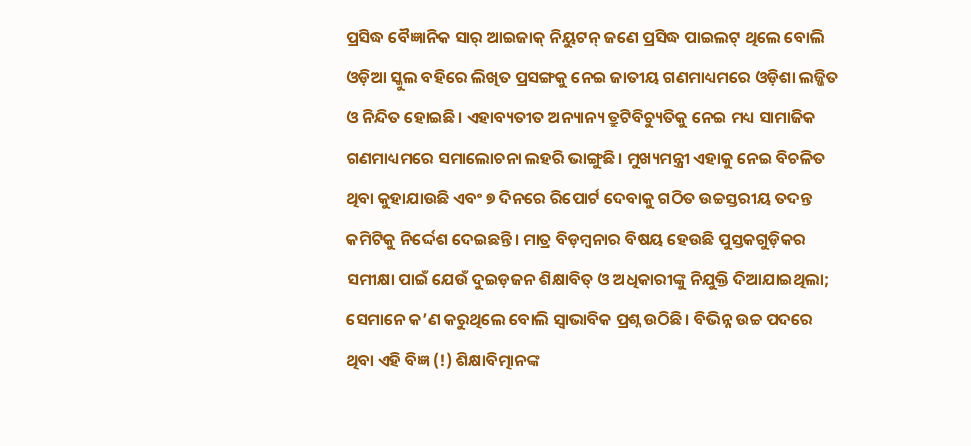ପ୍ରସିଦ୍ଧ ବୈଜ୍ଞାନିକ ସାର୍ ଆଇଜାକ୍ ନିୟୁଟନ୍ ଜଣେ ପ୍ରସିଦ୍ଧ ପାଇଲଟ୍ ଥିଲେ ବୋଲି ଓଡ଼ିଆ ସ୍କୁଲ ବହିରେ ଲିଖିତ ପ୍ରସଙ୍ଗକୁ ନେଇ ଜାତୀୟ ଗଣମାଧ୍ୟମରେ ଓଡ଼ିଶା ଲଜ୍ଜିତ ଓ ନିନ୍ଦିତ ହୋଇଛି। ଏହାବ୍ୟତୀତ ଅନ୍ୟାନ୍ୟ ତ୍ରୁଟିବିଚ୍ୟୁତିକୁ ନେଇ ମଧ୍ୟ ସାମାଜିକ ଗଣମାଧ୍ୟମରେ ସମାଲୋଚନା ଲହରି ଭାଙ୍ଗୁଛି। ମୁଖ୍ୟମନ୍ତ୍ରୀ ଏହାକୁ ନେଇ ବିଚଳିତ ଥିବା କୁହାଯାଉଛି ଏବଂ ୭ ଦିନରେ ରିପୋର୍ଟ ଦେବାକୁ ଗଠିତ ଉଚ୍ଚସ୍ତରୀୟ ତଦନ୍ତ କମିଟିକୁ ନିର୍ଦ୍ଦେଶ ଦେଇଛନ୍ତି। ମାତ୍ର ବିଡ଼ମ୍ବନାର ବିଷୟ ହେଉଛି ପୁସ୍ତକଗୁଡ଼ିକର ସମୀକ୍ଷା ପାଇଁ ଯେଉଁ ଦୁଇଡ଼ଜନ ଶିକ୍ଷାବିତ୍ ଓ ଅଧିକାରୀଙ୍କୁ ନିଯୁକ୍ତି ଦିଆଯାଇଥିଲା; ସେମାନେ କ’ଣ କରୁଥିଲେ ବୋଲି ସ୍ୱାଭାବିକ ପ୍ରଶ୍ନ ଉଠିଛି। ବିଭିନ୍ନ ଉଚ୍ଚ ପଦରେ ଥିବା ଏହି ବିଜ୍ଞ (!) ଶିକ୍ଷାବିତ୍ମାନଙ୍କ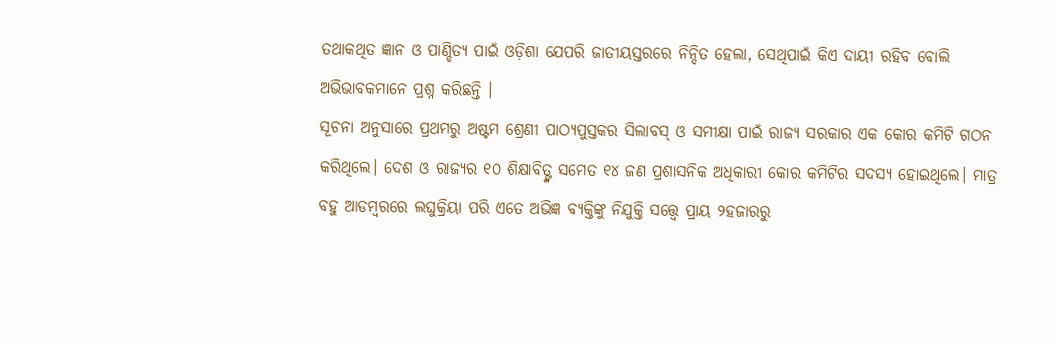ତଥାକଥିତ ଜ୍ଞାନ ଓ ପାଣ୍ଡିତ୍ୟ ପାଇଁ ଓଡ଼ିଶା ଯେପରି ଜାତୀୟସ୍ତରରେ ନିନ୍ଦିତ ହେଲା, ସେଥିପାଇଁ କିଏ ଦାୟୀ ରହିବ ବୋଲି ଅଭିଭାବକମାନେ ପ୍ରଶ୍ନ କରିଛନ୍ତି ।
ସୂଚନା ଅନୁସାରେ ପ୍ରଥମରୁ ଅଷ୍ଟମ ଶ୍ରେଣୀ ପାଠ୍ୟପୁସ୍ତକର ସିଲାବସ୍ ଓ ସମୀକ୍ଷା ପାଇଁ ରାଜ୍ୟ ସରକାର ଏକ କୋର କମିଟି ଗଠନ କରିଥିଲେ। ଦେଶ ଓ ରାଜ୍ୟର ୧୦ ଶିକ୍ଷାବିତ୍ଙ୍କ ସମେତ ୧୪ ଜଣ ପ୍ରଶାସନିକ ଅଧିକାରୀ କୋର କମିଟିର ସଦସ୍ୟ ହୋଇଥିଲେ। ମାତ୍ର ବହୁ ଆଡମ୍ବରରେ ଲଘୁକ୍ରିୟା ପରି ଏତେ ଅଭିଜ୍ଞ ବ୍ୟକ୍ତିଙ୍କୁ ନିଯୁକ୍ତି ସତ୍ତ୍ୱେ ପ୍ରାୟ ୨ହଜାରରୁ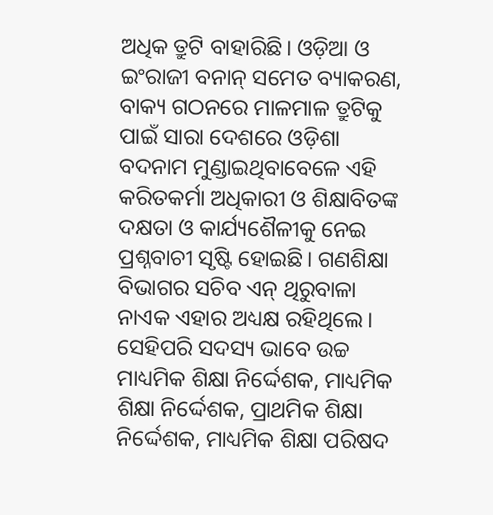ଅଧିକ ତ୍ରୁଟି ବାହାରିଛି। ଓଡ଼ିଆ ଓ ଇଂରାଜୀ ବନାନ୍ ସମେତ ବ୍ୟାକରଣ, ବାକ୍ୟ ଗଠନରେ ମାଳମାଳ ତ୍ରୁଟିକୁ ପାଇଁ ସାରା ଦେଶରେ ଓଡ଼ିଶା ବଦନାମ ମୁଣ୍ଡାଇଥିବାବେଳେ ଏହି କରିତକର୍ମା ଅଧିକାରୀ ଓ ଶିକ୍ଷାବିତଙ୍କ ଦକ୍ଷତା ଓ କାର୍ଯ୍ୟଶୈଳୀକୁ ନେଇ ପ୍ରଶ୍ନବାଚୀ ସୃଷ୍ଟି ହୋଇଛି। ଗଣଶିକ୍ଷା ବିଭାଗର ସଚିବ ଏନ୍ ଥିରୁବାଳା ନାଏକ ଏହାର ଅଧ୍ୟକ୍ଷ ରହିଥିଲେ। ସେହିପରି ସଦସ୍ୟ ଭାବେ ଉଚ୍ଚ ମାଧ୍ୟମିକ ଶିକ୍ଷା ନିର୍ଦ୍ଦେଶକ, ମାଧ୍ୟମିକ ଶିକ୍ଷା ନିର୍ଦ୍ଦେଶକ, ପ୍ରାଥମିକ ଶିକ୍ଷା ନିର୍ଦ୍ଦେଶକ, ମାଧ୍ୟମିକ ଶିକ୍ଷା ପରିଷଦ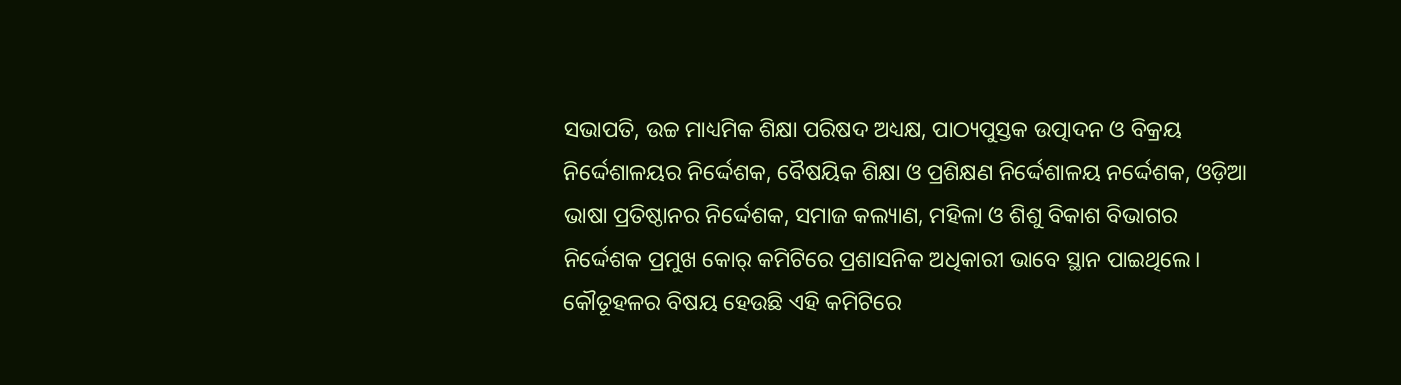ସଭାପତି, ଉଚ୍ଚ ମାଧ୍ୟମିକ ଶିକ୍ଷା ପରିଷଦ ଅଧ୍ୟକ୍ଷ, ପାଠ୍ୟପୁସ୍ତକ ଉତ୍ପାଦନ ଓ ବିକ୍ରୟ ନିର୍ଦ୍ଦେଶାଳୟର ନିର୍ଦ୍ଦେଶକ, ବୈଷୟିକ ଶିକ୍ଷା ଓ ପ୍ରଶିକ୍ଷଣ ନିର୍ଦ୍ଦେଶାଳୟ ନର୍ଦ୍ଦେଶକ, ଓଡ଼ିଆ ଭାଷା ପ୍ରତିଷ୍ଠାନର ନିର୍ଦ୍ଦେଶକ, ସମାଜ କଲ୍ୟାଣ, ମହିଳା ଓ ଶିଶୁ ବିକାଶ ବିଭାଗର ନିର୍ଦ୍ଦେଶକ ପ୍ରମୁଖ କୋର୍ କମିଟିରେ ପ୍ରଶାସନିକ ଅଧିକାରୀ ଭାବେ ସ୍ଥାନ ପାଇଥିଲେ।
କୌତୂହଳର ବିଷୟ ହେଉଛି ଏହି କମିଟିରେ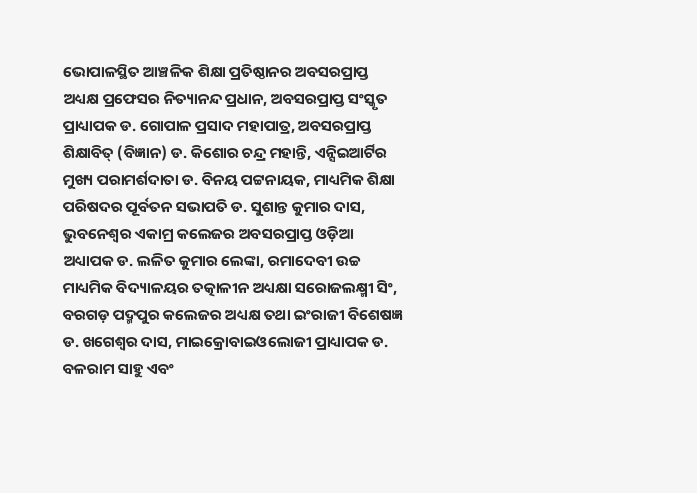ଭୋପାଳସ୍ଥିତ ଆଞ୍ଚଳିକ ଶିକ୍ଷା ପ୍ରତିଷ୍ଠାନର ଅବସରପ୍ରାପ୍ତ ଅଧ୍ୟକ୍ଷ ପ୍ରଫେସର ନିତ୍ୟାନନ୍ଦ ପ୍ରଧାନ, ଅବସରପ୍ରାପ୍ତ ସଂସ୍କୃତ ପ୍ରାଧ୍ୟାପକ ଡ. ଗୋପାଳ ପ୍ରସାଦ ମହାପାତ୍ର, ଅବସରପ୍ରାପ୍ତ ଶିକ୍ଷାବିତ୍ (ବିଜ୍ଞାନ) ଡ. କିଶୋର ଚନ୍ଦ୍ର ମହାନ୍ତି, ଏନ୍ସିଇଆର୍ଟିର ମୁଖ୍ୟ ପରାମର୍ଶଦାତା ଡ. ବିନୟ ପଟ୍ଟନାୟକ, ମାଧ୍ୟମିକ ଶିକ୍ଷା ପରିଷଦର ପୂର୍ବତନ ସଭାପତି ଡ. ସୁଶାନ୍ତ କୁମାର ଦାସ, ଭୁବନେଶ୍ୱର ଏକାମ୍ର କଲେଜର ଅବସରପ୍ରାପ୍ତ ଓଡ଼ିଆ ଅଧ୍ୟାପକ ଡ. ଲଳିତ କୁମାର ଲେଙ୍କା, ରମାଦେବୀ ଉଚ୍ଚ ମାଧ୍ୟମିକ ବିଦ୍ୟାଳୟର ତତ୍କାଳୀନ ଅଧ୍ୟକ୍ଷା ସରୋଜଲକ୍ଷ୍ମୀ ସିଂ, ବରଗଡ଼ ପଦ୍ମପୁର କଲେଜର ଅଧ୍ୟକ୍ଷ ତଥା ଇଂରାଜୀ ବିଶେଷଜ୍ଞ ଡ. ଖଗେଶ୍ୱର ଦାସ, ମାଇକ୍ରୋବାଇଓଲୋଜୀ ପ୍ରାଧ୍ୟାପକ ଡ. ବଳରାମ ସାହୁ ଏବଂ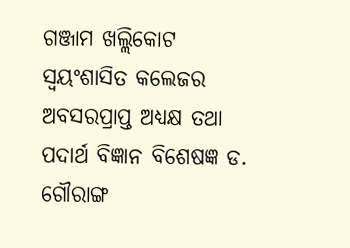ଗଞ୍ଜାମ ଖଲ୍ଲିକୋଟ ସ୍ୱୟଂଶାସିତ କଲେଜର ଅବସରପ୍ରାପ୍ତ ଅଧ୍ୟକ୍ଷ ତଥା ପଦାର୍ଥ ବିଜ୍ଞାନ ବିଶେଷଜ୍ଞ ଡ. ଗୌରାଙ୍ଗ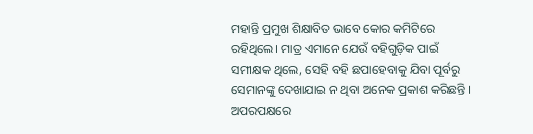ମହାନ୍ତି ପ୍ରମୁଖ ଶିକ୍ଷାବିତ ଭାବେ କୋର କମିଟିରେ ରହିଥିଲେ। ମାତ୍ର ଏମାନେ ଯେଉଁ ବହିଗୁଡ଼ିକ ପାଇଁ ସମୀକ୍ଷକ ଥିଲେ, ସେହି ବହି ଛପାହେବାକୁ ଯିବା ପୂର୍ବରୁ ସେମାନଙ୍କୁ ଦେଖାଯାଇ ନ ଥିବା ଅନେକ ପ୍ରକାଶ କରିଛନ୍ତି ।
ଅପରପକ୍ଷରେ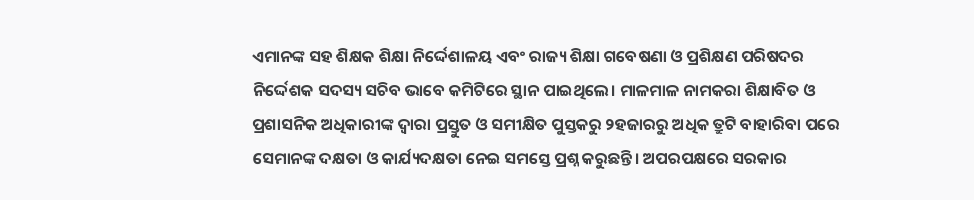ଏମାନଙ୍କ ସହ ଶିକ୍ଷକ ଶିକ୍ଷା ନିର୍ଦ୍ଦେଶାଳୟ ଏବଂ ରାଜ୍ୟ ଶିକ୍ଷା ଗବେଷଣା ଓ ପ୍ରଶିକ୍ଷଣ ପରିଷଦର ନିର୍ଦ୍ଦେଶକ ସଦସ୍ୟ ସଚିବ ଭାବେ କମିଟିରେ ସ୍ଥାନ ପାଇଥିଲେ। ମାଳମାଳ ନାମକରା ଶିକ୍ଷାବିତ ଓ ପ୍ରଶାସନିକ ଅଧିକାରୀଙ୍କ ଦ୍ୱାରା ପ୍ରସ୍ତୁତ ଓ ସମୀକ୍ଷିତ ପୁସ୍ତକରୁ ୨ହଜାରରୁ ଅଧିକ ତ୍ରୁଟି ବାହାରିବା ପରେ ସେମାନଙ୍କ ଦକ୍ଷତା ଓ କାର୍ଯ୍ୟଦକ୍ଷତା ନେଇ ସମସ୍ତେ ପ୍ରଶ୍ନ କରୁଛନ୍ତି। ଅପରପକ୍ଷରେ ସରକାର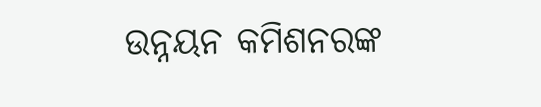ଉନ୍ନୟନ କମିଶନରଙ୍କ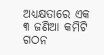ଅଧ୍ୟକ୍ଷତାରେ ଏକ ୩ ଜଣିଆ କମିଟି ଗଠନ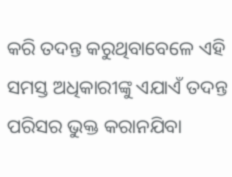କରି ତଦନ୍ତ କରୁଥିବାବେଳେ ଏହି ସମସ୍ତ ଅଧିକାରୀଙ୍କୁ ଏଯାଏଁ ତଦନ୍ତ ପରିସର ଭୁକ୍ତ କରାନଯିବା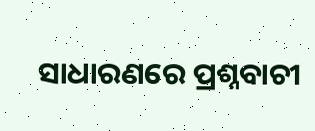ସାଧାରଣରେ ପ୍ରଶ୍ନବାଚୀ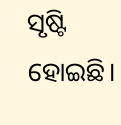ସୃଷ୍ଟି ହୋଇଛି।